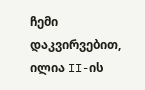ჩემი დაკვირვებით, ილია II-ის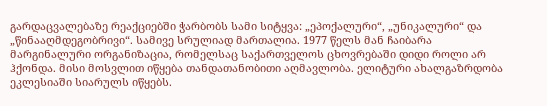გარდაცვალებაზე რეაქციებში ჭარბობს სამი სიტყვა: „ეპოქალური“, „უნიკალური“ და „წინააღმდეგობრივი“. სამივე სრულიად მართალია. 1977 წელს მან ჩაიბარა მარგინალური ორგანიზაცია, რომელსაც საქართველოს ცხოვრებაში დიდი როლი არ ჰქონდა. მისი მოსვლით იწყება თანდათანობითი აღმავლობა. ელიტური ახალგაზრდობა ეკლესიაში სიარულს იწყებს.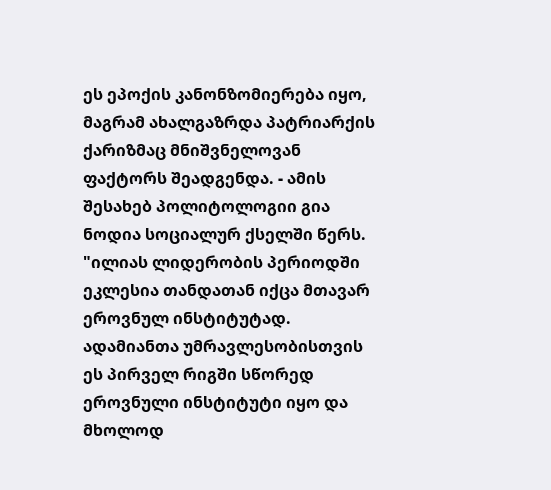ეს ეპოქის კანონზომიერება იყო, მაგრამ ახალგაზრდა პატრიარქის ქარიზმაც მნიშვნელოვან ფაქტორს შეადგენდა. - ამის შესახებ პოლიტოლოგიი გია ნოდია სოციალურ ქსელში წერს.
"ილიას ლიდერობის პერიოდში ეკლესია თანდათან იქცა მთავარ ეროვნულ ინსტიტუტად. ადამიანთა უმრავლესობისთვის ეს პირველ რიგში სწორედ ეროვნული ინსტიტუტი იყო და მხოლოდ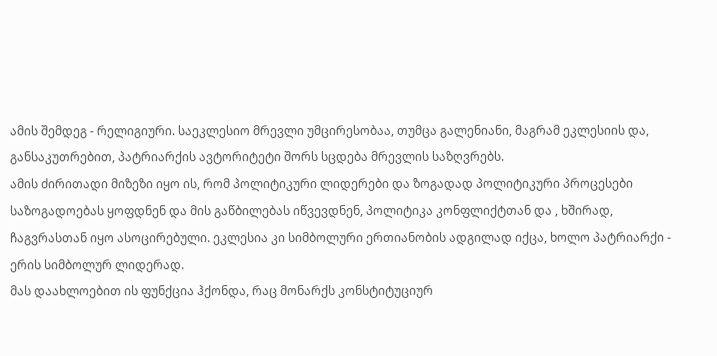ამის შემდეგ - რელიგიური. საეკლესიო მრევლი უმცირესობაა, თუმცა გალენიანი, მაგრამ ეკლესიის და, განსაკუთრებით, პატრიარქის ავტორიტეტი შორს სცდება მრევლის საზღვრებს.
ამის ძირითადი მიზეზი იყო ის, რომ პოლიტიკური ლიდერები და ზოგადად პოლიტიკური პროცესები საზოგადოებას ყოფდნენ და მის გაწბილებას იწვევდნენ, პოლიტიკა კონფლიქტთან და , ხშირად, ჩაგვრასთან იყო ასოცირებული. ეკლესია კი სიმბოლური ერთიანობის ადგილად იქცა, ხოლო პატრიარქი - ერის სიმბოლურ ლიდერად.
მას დაახლოებით ის ფუნქცია ჰქონდა, რაც მონარქს კონსტიტუციურ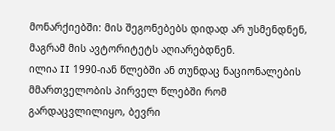მონარქიებში: მის შეგონებებს დიდად არ უსმენდნენ, მაგრამ მის ავტორიტეტს აღიარებდნენ.
ილია II 1990-იან წლებში ან თუნდაც ნაციონალების მმართველობის პირველ წლებში რომ გარდაცვლილიყო, ბევრი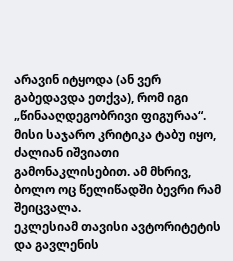არავინ იტყოდა (ან ვერ გაბედავდა ეთქვა), რომ იგი „წინააღდეგობრივი ფიგურაა“. მისი საჯარო კრიტიკა ტაბუ იყო, ძალიან იშვიათი გამონაკლისებით. ამ მხრივ, ბოლო ოც წელიწადში ბევრი რამ შეიცვალა.
ეკლესიამ თავისი ავტორიტეტის და გავლენის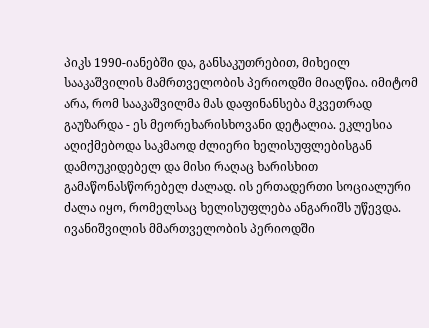პიკს 1990-იანებში და, განსაკუთრებით, მიხეილ სააკაშვილის მამრთველობის პერიოდში მიაღწია. იმიტომ არა, რომ სააკაშვილმა მას დაფინანსება მკვეთრად გაუზარდა - ეს მეორეხარისხოვანი დეტალია. ეკლესია აღიქმებოდა საკმაოდ ძლიერი ხელისუფლებისგან დამოუკიდებელ და მისი რაღაც ხარისხით გამაწონასწორებელ ძალად. ის ერთადერთი სოციალური ძალა იყო, რომელსაც ხელისუფლება ანგარიშს უწევდა.
ივანიშვილის მმართველობის პერიოდში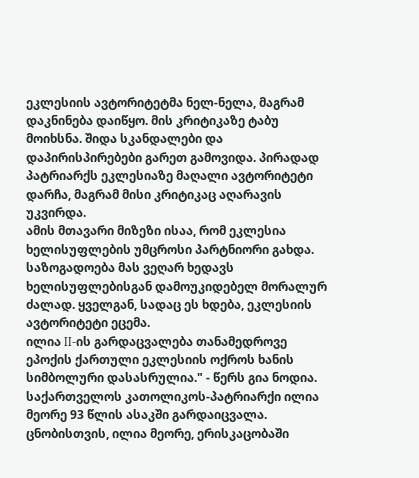ეკლესიის ავტორიტეტმა ნელ-ნელა, მაგრამ დაკნინება დაიწყო. მის კრიტიკაზე ტაბუ მოიხსნა. შიდა სკანდალები და დაპირისპირებები გარეთ გამოვიდა. პირადად პატრიარქს ეკლესიაზე მაღალი ავტორიტეტი დარჩა, მაგრამ მისი კრიტიკაც აღარავის უკვირდა.
ამის მთავარი მიზეზი ისაა, რომ ეკლესია ხელისუფლების უმცროსი პარტნიორი გახდა. საზოგადოება მას ვეღარ ხედავს ხელისუფლებისგან დამოუკიდებელ მორალურ ძალად. ყველგან, სადაც ეს ხდება, ეკლესიის ავტორიტეტი ეცემა.
ილია II-ის გარდაცვალება თანამედროვე ეპოქის ქართული ეკლესიის ოქროს ხანის სიმბოლური დასასრულია." - წერს გია ნოდია.
საქართველოს კათოლიკოს-პატრიარქი ილია მეორე 93 წლის ასაკში გარდაიცვალა.
ცნობისთვის, ილია მეორე, ერისკაცობაში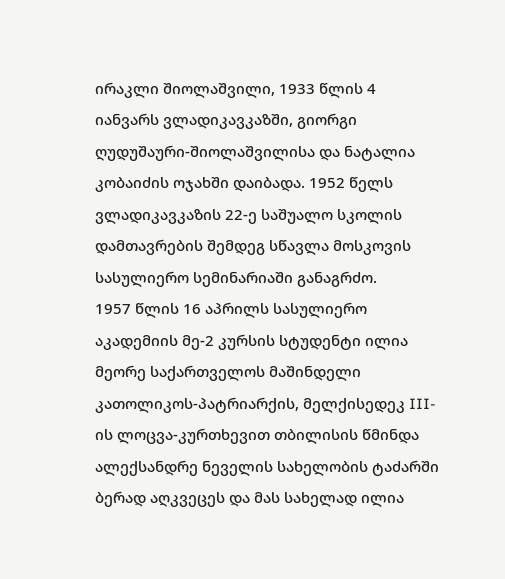ირაკლი შიოლაშვილი, 1933 წლის 4 იანვარს ვლადიკავკაზში, გიორგი ღუდუშაური-შიოლაშვილისა და ნატალია კობაიძის ოჯახში დაიბადა. 1952 წელს ვლადიკავკაზის 22-ე საშუალო სკოლის დამთავრების შემდეგ სწავლა მოსკოვის სასულიერო სემინარიაში განაგრძო.
1957 წლის 16 აპრილს სასულიერო აკადემიის მე-2 კურსის სტუდენტი ილია მეორე საქართველოს მაშინდელი კათოლიკოს-პატრიარქის, მელქისედეკ III-ის ლოცვა-კურთხევით თბილისის წმინდა ალექსანდრე ნეველის სახელობის ტაძარში ბერად აღკვეცეს და მას სახელად ილია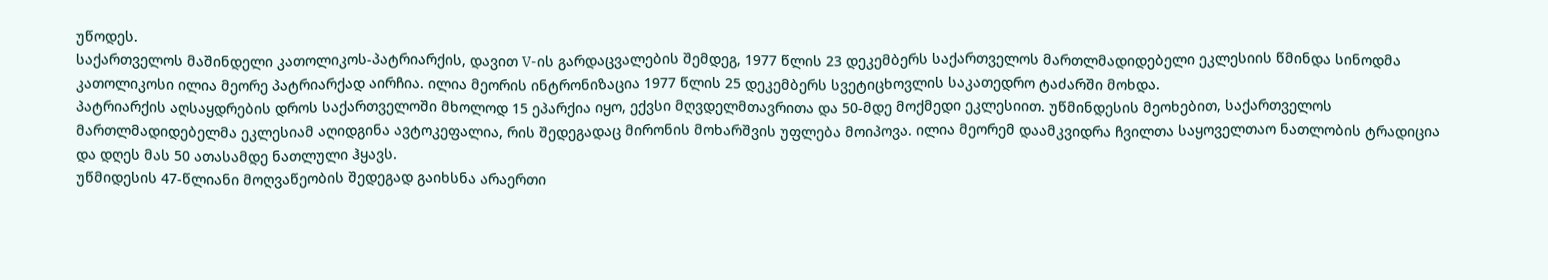უწოდეს.
საქართველოს მაშინდელი კათოლიკოს-პატრიარქის, დავით V-ის გარდაცვალების შემდეგ, 1977 წლის 23 დეკემბერს საქართველოს მართლმადიდებელი ეკლესიის წმინდა სინოდმა კათოლიკოსი ილია მეორე პატრიარქად აირჩია. ილია მეორის ინტრონიზაცია 1977 წლის 25 დეკემბერს სვეტიცხოვლის საკათედრო ტაძარში მოხდა.
პატრიარქის აღსაყდრების დროს საქართველოში მხოლოდ 15 ეპარქია იყო, ექვსი მღვდელმთავრითა და 50-მდე მოქმედი ეკლესიით. უწმინდესის მეოხებით, საქართველოს მართლმადიდებელმა ეკლესიამ აღიდგინა ავტოკეფალია, რის შედეგადაც მირონის მოხარშვის უფლება მოიპოვა. ილია მეორემ დაამკვიდრა ჩვილთა საყოველთაო ნათლობის ტრადიცია და დღეს მას 50 ათასამდე ნათლული ჰყავს.
უწმიდესის 47-წლიანი მოღვაწეობის შედეგად გაიხსნა არაერთი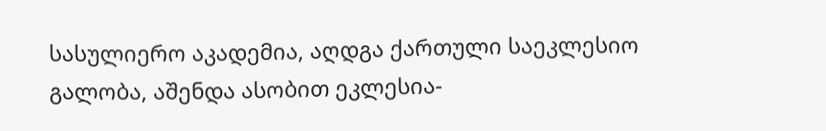სასულიერო აკადემია, აღდგა ქართული საეკლესიო გალობა, აშენდა ასობით ეკლესია-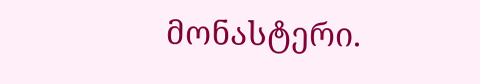მონასტერი.